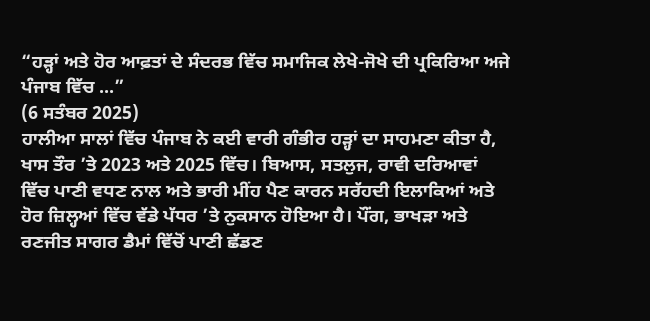“ਹੜ੍ਹਾਂ ਅਤੇ ਹੋਰ ਆਫ਼ਤਾਂ ਦੇ ਸੰਦਰਭ ਵਿੱਚ ਸਮਾਜਿਕ ਲੇਖੇ-ਜੋਖੇ ਦੀ ਪ੍ਰਕਿਰਿਆ ਅਜੇ ਪੰਜਾਬ ਵਿੱਚ ...”
(6 ਸਤੰਬਰ 2025)
ਹਾਲੀਆ ਸਾਲਾਂ ਵਿੱਚ ਪੰਜਾਬ ਨੇ ਕਈ ਵਾਰੀ ਗੰਭੀਰ ਹੜ੍ਹਾਂ ਦਾ ਸਾਹਮਣਾ ਕੀਤਾ ਹੈ, ਖਾਸ ਤੌਰ ’ਤੇ 2023 ਅਤੇ 2025 ਵਿੱਚ। ਬਿਆਸ, ਸਤਲੁਜ, ਰਾਵੀ ਦਰਿਆਵਾਂ ਵਿੱਚ ਪਾਣੀ ਵਧਣ ਨਾਲ ਅਤੇ ਭਾਰੀ ਮੀਂਹ ਪੈਣ ਕਾਰਨ ਸਰੱਹਦੀ ਇਲਾਕਿਆਂ ਅਤੇ ਹੋਰ ਜ਼ਿਲ੍ਹਆਂ ਵਿੱਚ ਵੱਡੇ ਪੱਧਰ ’ਤੇ ਨੁਕਸਾਨ ਹੋਇਆ ਹੈ। ਪੌਂਗ, ਭਾਖੜਾ ਅਤੇ ਰਣਜੀਤ ਸਾਗਰ ਡੈਮਾਂ ਵਿੱਚੋਂ ਪਾਣੀ ਛੱਡਣ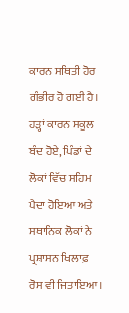ਕਾਰਨ ਸਥਿਤੀ ਹੋਰ ਗੰਭੀਰ ਹੋ ਗਈ ਹੈ। ਹੜ੍ਹਾਂ ਕਾਰਨ ਸਕੂਲ ਬੰਦ ਹੋਏ, ਪਿੰਡਾਂ ਦੇ ਲੋਕਾਂ ਵਿੱਚ ਸਹਿਮ ਪੈਦਾ ਹੋਇਆ ਅਤੇ ਸਥਾਨਿਕ ਲੋਕਾਂ ਨੇ ਪ੍ਰਸ਼ਾਸਨ ਖਿਲਾਫ਼ ਰੋਸ ਵੀ ਜਿਤਾਇਆ।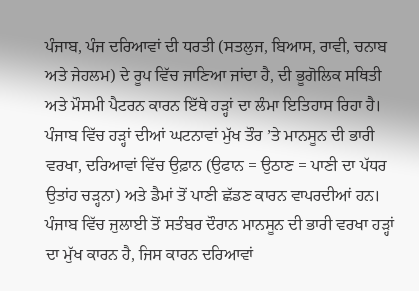ਪੰਜਾਬ, ਪੰਜ ਦਰਿਆਵਾਂ ਦੀ ਧਰਤੀ (ਸਤਲੁਜ, ਬਿਆਸ, ਰਾਵੀ, ਚਨਾਬ ਅਤੇ ਜੇਹਲਮ) ਦੇ ਰੂਪ ਵਿੱਚ ਜਾਣਿਆ ਜਾਂਦਾ ਹੈ, ਦੀ ਭੂਗੋਲਿਕ ਸਥਿਤੀ ਅਤੇ ਮੌਸਮੀ ਪੈਟਰਨ ਕਾਰਨ ਇੱਥੇ ਹੜ੍ਹਾਂ ਦਾ ਲੰਮਾ ਇਤਿਹਾਸ ਰਿਹਾ ਹੈ। ਪੰਜਾਬ ਵਿੱਚ ਹੜ੍ਹਾਂ ਦੀਆਂ ਘਟਨਾਵਾਂ ਮੁੱਖ ਤੌਰ ’ਤੇ ਮਾਨਸੂਨ ਦੀ ਭਾਰੀ ਵਰਖਾ, ਦਰਿਆਵਾਂ ਵਿੱਚ ਉਫ਼ਾਨ (ਉਫਾਨ = ਉਠਾਣ = ਪਾਣੀ ਦਾ ਪੱਧਰ ਉਤਾਂਹ ਚੜ੍ਹਨਾ) ਅਤੇ ਡੈਮਾਂ ਤੋਂ ਪਾਣੀ ਛੱਡਣ ਕਾਰਨ ਵਾਪਰਦੀਆਂ ਹਨ। ਪੰਜਾਬ ਵਿੱਚ ਜੁਲਾਈ ਤੋਂ ਸਤੰਬਰ ਦੌਰਾਨ ਮਾਨਸੂਨ ਦੀ ਭਾਰੀ ਵਰਖਾ ਹੜ੍ਹਾਂ ਦਾ ਮੁੱਖ ਕਾਰਨ ਹੈ, ਜਿਸ ਕਾਰਨ ਦਰਿਆਵਾਂ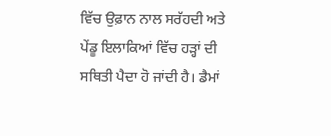ਵਿੱਚ ਉਫ਼ਾਨ ਨਾਲ ਸਰੱਹਦੀ ਅਤੇ ਪੇਂਡੂ ਇਲਾਕਿਆਂ ਵਿੱਚ ਹੜ੍ਹਾਂ ਦੀ ਸਥਿਤੀ ਪੈਦਾ ਹੋ ਜਾਂਦੀ ਹੈ। ਡੈਮਾਂ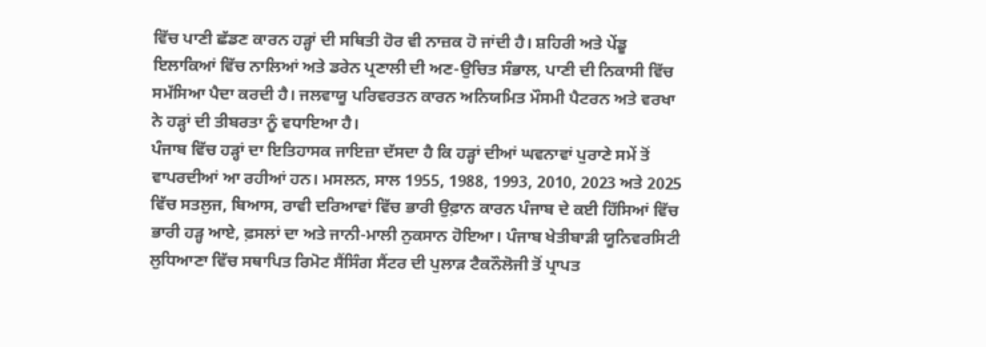ਵਿੱਚ ਪਾਣੀ ਛੱਡਣ ਕਾਰਨ ਹੜ੍ਹਾਂ ਦੀ ਸਥਿਤੀ ਹੋਰ ਵੀ ਨਾਜ਼ਕ ਹੋ ਜਾਂਦੀ ਹੈ। ਸ਼ਹਿਰੀ ਅਤੇ ਪੇਂਡੂ ਇਲਾਕਿਆਂ ਵਿੱਚ ਨਾਲਿਆਂ ਅਤੇ ਡਰੇਨ ਪ੍ਰਣਾਲੀ ਦੀ ਅਣ-ਉਚਿਤ ਸੰਭਾਲ, ਪਾਣੀ ਦੀ ਨਿਕਾਸੀ ਵਿੱਚ ਸਮੱਸਿਆ ਪੈਦਾ ਕਰਦੀ ਹੈ। ਜਲਵਾਯੂ ਪਰਿਵਰਤਨ ਕਾਰਨ ਅਨਿਯਮਿਤ ਮੌਸਮੀ ਪੈਟਰਨ ਅਤੇ ਵਰਖਾ ਨੇ ਹੜ੍ਹਾਂ ਦੀ ਤੀਬਰਤਾ ਨੂੰ ਵਧਾਇਆ ਹੈ।
ਪੰਜਾਬ ਵਿੱਚ ਹੜ੍ਹਾਂ ਦਾ ਇਤਿਹਾਸਕ ਜਾਇਜ਼ਾ ਦੱਸਦਾ ਹੈ ਕਿ ਹੜ੍ਹਾਂ ਦੀਆਂ ਘਵਨਾਵਾਂ ਪੁਰਾਣੇ ਸਮੇਂ ਤੋਂ ਵਾਪਰਦੀਆਂ ਆ ਰਹੀਆਂ ਹਨ। ਮਸਲਨ, ਸਾਲ 1955, 1988, 1993, 2010, 2023 ਅਤੇ 2025 ਵਿੱਚ ਸਤਲੁਜ, ਬਿਆਸ, ਰਾਵੀ ਦਰਿਆਵਾਂ ਵਿੱਚ ਭਾਰੀ ਉਫ਼ਾਨ ਕਾਰਨ ਪੰਜਾਬ ਦੇ ਕਈ ਹਿੱਸਿਆਂ ਵਿੱਚ ਭਾਰੀ ਹੜ੍ਹ ਆਏ, ਫ਼ਸਲਾਂ ਦਾ ਅਤੇ ਜਾਨੀ-ਮਾਲੀ ਨੁਕਸਾਨ ਹੋਇਆ। ਪੰਜਾਬ ਖੇਤੀਬਾੜੀ ਯੂਨਿਵਰਸਿਟੀ ਲੁਧਿਆਣਾ ਵਿੱਚ ਸਥਾਪਿਤ ਰਿਮੋਟ ਸੈਂਸਿੰਗ ਸੈਂਟਰ ਦੀ ਪੁਲਾੜ ਟੈਕਨੌਲੋਜੀ ਤੋਂ ਪ੍ਰਾਪਤ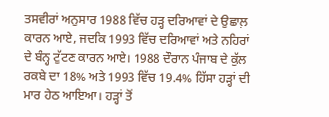ਤਸਵੀਰਾਂ ਅਨੁਸਾਰ 1988 ਵਿੱਚ ਹੜ੍ਹ ਦਰਿਆਵਾਂ ਦੇ ਉਛਾਲ਼ ਕਾਰਨ ਆਏ, ਜਦਕਿ 1993 ਵਿੱਚ ਦਰਿਆਵਾਂ ਅਤੇ ਨਹਿਰਾਂ ਦੇ ਬੰਨ੍ਹ ਟੁੱਟਣ ਕਾਰਨ ਆਏ। 1988 ਦੌਰਾਨ ਪੰਜਾਬ ਦੇ ਕੁੱਲ ਰਕਬੇ ਦਾ 18% ਅਤੇ 1993 ਵਿੱਚ 19.4% ਹਿੱਸਾ ਹੜ੍ਹਾਂ ਦੀ ਮਾਰ ਹੇਠ ਆਇਆ। ਹੜ੍ਹਾਂ ਤੋਂ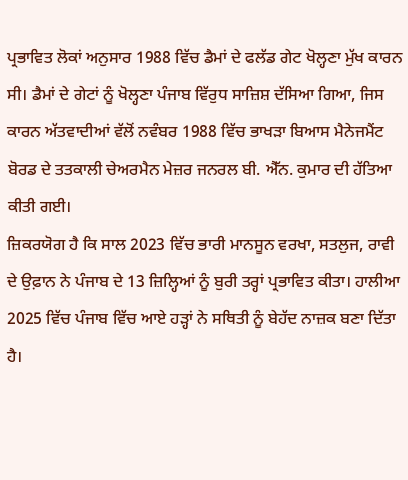ਪ੍ਰਭਾਵਿਤ ਲੋਕਾਂ ਅਨੁਸਾਰ 1988 ਵਿੱਚ ਡੈਮਾਂ ਦੇ ਫਲੱਡ ਗੇਟ ਖੋਲ੍ਹਣਾ ਮੁੱਖ ਕਾਰਨ ਸੀ। ਡੈਮਾਂ ਦੇ ਗੇਟਾਂ ਨੂੰ ਖੋਲ੍ਹਣਾ ਪੰਜਾਬ ਵਿੱਰੁਧ ਸਾਜ਼ਿਸ਼ ਦੱਸਿਆ ਗਿਆ, ਜਿਸ ਕਾਰਨ ਅੱਤਵਾਦੀਆਂ ਵੱਲੋਂ ਨਵੰਬਰ 1988 ਵਿੱਚ ਭਾਖੜਾ ਬਿਆਸ ਮੈਨੇਜਮੈਂਟ ਬੋਰਡ ਦੇ ਤਤਕਾਲੀ ਚੇਅਰਮੈਨ ਮੇਜ਼ਰ ਜਨਰਲ ਬੀ. ਐੱਨ. ਕੁਮਾਰ ਦੀ ਹੱਤਿਆ ਕੀਤੀ ਗਈ।
ਜ਼ਿਕਰਯੋਗ ਹੈ ਕਿ ਸਾਲ 2023 ਵਿੱਚ ਭਾਰੀ ਮਾਨਸੂਨ ਵਰਖਾ, ਸਤਲੁਜ, ਰਾਵੀ ਦੇ ਉਫ਼ਾਨ ਨੇ ਪੰਜਾਬ ਦੇ 13 ਜ਼ਿਲ੍ਹਿਆਂ ਨੂੰ ਬੁਰੀ ਤਰ੍ਹਾਂ ਪ੍ਰਭਾਵਿਤ ਕੀਤਾ। ਹਾਲੀਆ 2025 ਵਿੱਚ ਪੰਜਾਬ ਵਿੱਚ ਆਏ ਹੜ੍ਹਾਂ ਨੇ ਸਥਿਤੀ ਨੂੰ ਬੇਹੱਦ ਨਾਜ਼ਕ ਬਣਾ ਦਿੱਤਾ ਹੈ।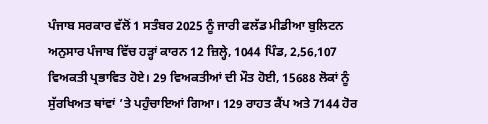ਪੰਜਾਬ ਸਰਕਾਰ ਵੱਲੋਂ 1 ਸਤੰਬਰ 2025 ਨੂੰ ਜਾਰੀ ਫਲੱਡ ਮੀਡੀਆ ਬੁਲਿਟਨ ਅਨੁਸਾਰ ਪੰਜਾਬ ਵਿੱਚ ਹੜ੍ਹਾਂ ਕਾਰਨ 12 ਜ਼ਿਲ੍ਹੇ, 1044 ਪਿੰਡ, 2,56,107 ਵਿਅਕਤੀ ਪ੍ਰਭਾਵਿਤ ਹੋਏ। 29 ਵਿਅਕਤੀਆਂ ਦੀ ਮੌਤ ਹੋਈ, 15688 ਲੋਕਾਂ ਨੂੰ ਸੁੱਰਖਿਅਤ ਥਾਂਵਾਂ ’ਤੇ ਪਹੁੰਚਾਇਆਂ ਗਿਆ। 129 ਰਾਹਤ ਕੈਂਪ ਅਤੇ 7144 ਹੋਰ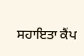ਸਹਾਇਤਾ ਕੈਂਪ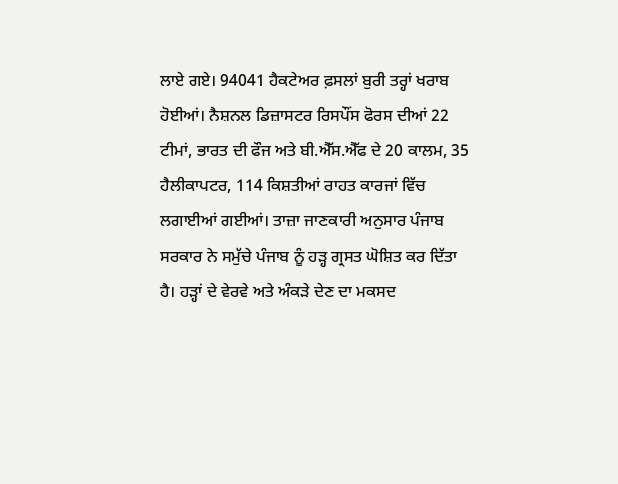ਲਾਏ ਗਏ। 94041 ਹੈਕਟੇਅਰ ਫ਼ਸਲਾਂ ਬੁਰੀ ਤਰ੍ਹਾਂ ਖਰਾਬ ਹੋਈਆਂ। ਨੈਸ਼ਨਲ ਡਿਜ਼ਾਸਟਰ ਰਿਸਪੌਂਸ ਫੋਰਸ ਦੀਆਂ 22 ਟੀਮਾਂ, ਭਾਰਤ ਦੀ ਫੌਜ ਅਤੇ ਬੀ.ਐੱਸ.ਐੱਫ ਦੇ 20 ਕਾਲਮ, 35 ਹੈਲੀਕਾਪਟਰ, 114 ਕਿਸ਼ਤੀਆਂ ਰਾਹਤ ਕਾਰਜਾਂ ਵਿੱਚ ਲਗਾਈਆਂ ਗਈਆਂ। ਤਾਜ਼ਾ ਜਾਣਕਾਰੀ ਅਨੁਸਾਰ ਪੰਜਾਬ ਸਰਕਾਰ ਨੇ ਸਮੁੱਚੇ ਪੰਜਾਬ ਨੂੰ ਹੜ੍ਹ ਗ੍ਰਸਤ ਘੋਸ਼ਿਤ ਕਰ ਦਿੱਤਾ ਹੈ। ਹੜ੍ਹਾਂ ਦੇ ਵੇਰਵੇ ਅਤੇ ਅੰਕੜੇ ਦੇਣ ਦਾ ਮਕਸਦ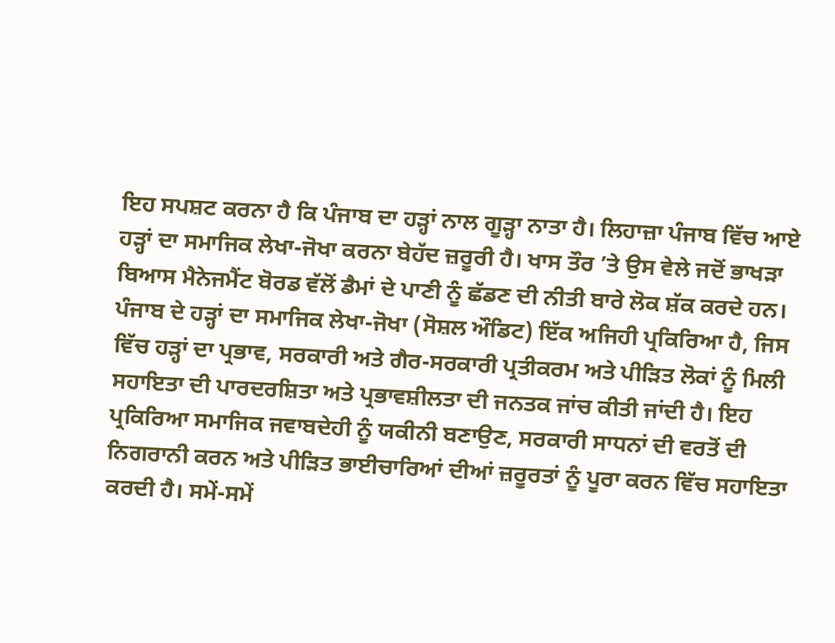ਇਹ ਸਪਸ਼ਟ ਕਰਨਾ ਹੈ ਕਿ ਪੰਜਾਬ ਦਾ ਹੜ੍ਹਾਂ ਨਾਲ ਗੂੜ੍ਹਾ ਨਾਤਾ ਹੈ। ਲਿਹਾਜ਼ਾ ਪੰਜਾਬ ਵਿੱਚ ਆਏ ਹੜ੍ਹਾਂ ਦਾ ਸਮਾਜਿਕ ਲੇਖਾ-ਜੋਖਾ ਕਰਨਾ ਬੇਹੱਦ ਜ਼ਰੂਰੀ ਹੈ। ਖਾਸ ਤੌਰ ’ਤੇ ਉਸ ਵੇਲੇ ਜਦੋਂ ਭਾਖੜਾ ਬਿਆਸ ਮੈਨੇਜਮੈਂਟ ਬੋਰਡ ਵੱਲੋਂ ਡੈਮਾਂ ਦੇ ਪਾਣੀ ਨੂੰ ਛੱਡਣ ਦੀ ਨੀਤੀ ਬਾਰੇ ਲੋਕ ਸ਼ੱਕ ਕਰਦੇ ਹਨ।
ਪੰਜਾਬ ਦੇ ਹੜ੍ਹਾਂ ਦਾ ਸਮਾਜਿਕ ਲੇਖਾ-ਜੋਖਾ (ਸੋਸ਼ਲ ਔਡਿਟ) ਇੱਕ ਅਜਿਹੀ ਪ੍ਰਕਿਰਿਆ ਹੈ, ਜਿਸ ਵਿੱਚ ਹੜ੍ਹਾਂ ਦਾ ਪ੍ਰਭਾਵ, ਸਰਕਾਰੀ ਅਤੇ ਗੈਰ-ਸਰਕਾਰੀ ਪ੍ਰਤੀਕਰਮ ਅਤੇ ਪੀੜਿਤ ਲੋਕਾਂ ਨੂੰ ਮਿਲੀ ਸਹਾਇਤਾ ਦੀ ਪਾਰਦਰਸ਼ਿਤਾ ਅਤੇ ਪ੍ਰਭਾਵਸ਼ੀਲਤਾ ਦੀ ਜਨਤਕ ਜਾਂਚ ਕੀਤੀ ਜਾਂਦੀ ਹੈ। ਇਹ ਪ੍ਰਕਿਰਿਆ ਸਮਾਜਿਕ ਜਵਾਬਦੇਹੀ ਨੂੰ ਯਕੀਨੀ ਬਣਾਉਣ, ਸਰਕਾਰੀ ਸਾਧਨਾਂ ਦੀ ਵਰਤੋਂ ਦੀ ਨਿਗਰਾਨੀ ਕਰਨ ਅਤੇ ਪੀੜਿਤ ਭਾਈਚਾਰਿਆਂ ਦੀਆਂ ਜ਼ਰੂਰਤਾਂ ਨੂੰ ਪੂਰਾ ਕਰਨ ਵਿੱਚ ਸਹਾਇਤਾ ਕਰਦੀ ਹੈ। ਸਮੇਂ-ਸਮੇਂ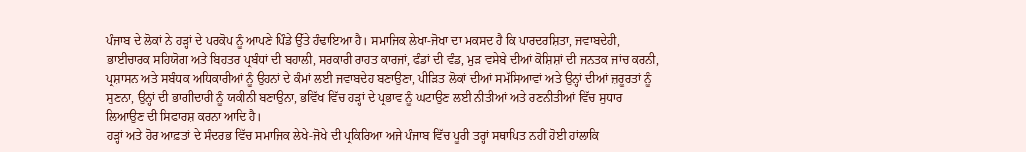ਪੰਜਾਬ ਦੇ ਲੋਕਾਂ ਨੇ ਹੜ੍ਹਾਂ ਦੇ ਪਰਕੋਪ ਨੂੰ ਆਪਣੇ ਪਿੰਡੇ ਉੱਤੇ ਹੰਢਾਇਆ ਹੈ। ਸਮਾਜਿਕ ਲੇਖਾ-ਜੋਖਾ ਦਾ ਮਕਸਦ ਹੈ ਕਿ ਪਾਰਦਰਸ਼ਿਤਾ, ਜਵਾਬਦੇਹੀ, ਭਾਈਚਾਰਕ ਸਹਿਯੋਗ ਅਤੇ ਬਿਹਤਰ ਪ੍ਰਬੰਧਾਂ ਦੀ ਬਹਾਲੀ, ਸਰਕਾਰੀ ਰਾਹਤ ਕਾਰਜਾਂ, ਫੰਡਾਂ ਦੀ ਵੰਡ, ਮੁੜ ਵਸੇਬੇ ਦੀਆਂ ਕੋਸ਼ਿਸ਼ਾਂ ਦੀ ਜਨਤਕ ਜਾਂਚ ਕਰਨੀ, ਪ੍ਰਸ਼ਾਸਨ ਅਤੇ ਸਬੰਧਕ ਅਧਿਕਾਰੀਆਂ ਨੂੰ ਉਹਨਾਂ ਦੇ ਕੰਮਾਂ ਲਈ ਜਵਾਬਦੇਹ ਬਣਾਉਣਾ, ਪੀੜਿਤ ਲੋਕਾਂ ਦੀਆਂ ਸਮੱਸਿਆਵਾਂ ਅਤੇ ਉਨ੍ਹਾਂ ਦੀਆਂ ਜ਼ਰੂਰਤਾਂ ਨੂੰ ਸੁਣਨਾ, ਉਨ੍ਹਾਂ ਦੀ ਭਾਗੀਦਾਰੀ ਨੂੰ ਯਕੀਨੀ ਬਣਾਉਨਾ, ਭਵਿੱਖ ਵਿੱਚ ਹੜ੍ਹਾਂ ਦੇ ਪ੍ਰਭਾਵ ਨੂੰ ਘਟਾਉਣ ਲਈ ਨੀਤੀਆਂ ਅਤੇ ਰਣਨੀਤੀਆਂ ਵਿੱਚ ਸੁਧਾਰ ਲਿਆਉਣ ਦੀ ਸਿਫਾਰਸ਼ ਕਰਨਾ ਆਦਿ ਹੈ।
ਹੜ੍ਹਾਂ ਅਤੇ ਹੋਰ ਆਫ਼ਤਾਂ ਦੇ ਸੰਦਰਭ ਵਿੱਚ ਸਮਾਜਿਕ ਲੇਖੇ-ਜੋਖੇ ਦੀ ਪ੍ਰਕਿਰਿਆ ਅਜੇ ਪੰਜਾਬ ਵਿੱਚ ਪੂਰੀ ਤਰ੍ਹਾਂ ਸਥਾਪਿਤ ਨਹੀਂ ਹੋਈ ਹਾਂਲਾਕਿ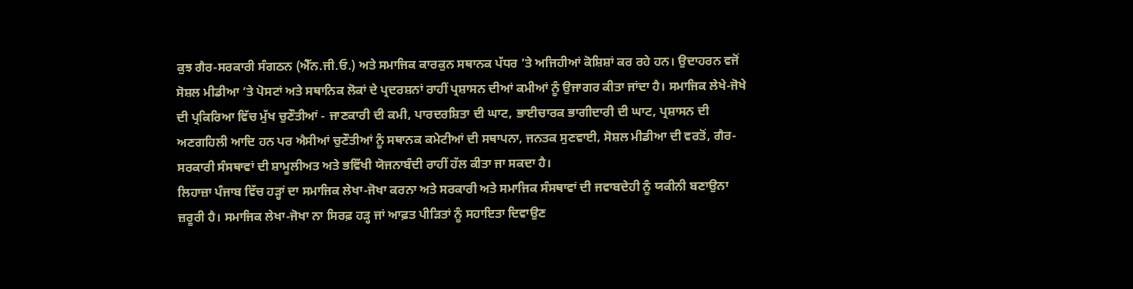ਕੁਝ ਗੈਰ-ਸਰਕਾਰੀ ਸੰਗਠਨ (ਐੱਨ.ਜੀ.ਓ.) ਅਤੇ ਸਮਾਜਿਕ ਕਾਰਕੁਨ ਸਥਾਨਕ ਪੱਧਰ ’ਤੇ ਅਜਿਹੀਆਂ ਕੋਸ਼ਿਸ਼ਾਂ ਕਰ ਰਹੇ ਹਨ। ਉਦਾਹਰਨ ਵਜੋਂ ਸੋਸ਼ਲ ਮੀਡੀਆ ’ਤੇ ਪੋਸਟਾਂ ਅਤੇ ਸਥਾਨਿਕ ਲੋਕਾਂ ਦੇ ਪ੍ਰਦਰਸ਼ਨਾਂ ਰਾਹੀਂ ਪ੍ਰਸ਼ਾਸਨ ਦੀਆਂ ਕਮੀਆਂ ਨੂੰ ਉਜਾਗਰ ਕੀਤਾ ਜਾਂਦਾ ਹੈ। ਸਮਾਜਿਕ ਲੇਖੇ-ਜੋਖੇ ਦੀ ਪ੍ਰਕਿਰਿਆ ਵਿੱਚ ਮੁੱਖ ਚੁਣੌਤੀਆਂ - ਜਾਣਕਾਰੀ ਦੀ ਕਮੀ, ਪਾਰਦਰਸ਼ਿਤਾ ਦੀ ਘਾਟ, ਭਾਈਚਾਰਕ ਭਾਗੀਦਾਰੀ ਦੀ ਘਾਟ, ਪ੍ਰਸ਼ਾਸਨ ਦੀ ਅਣਗਹਿਲੀ ਆਦਿ ਹਨ ਪਰ ਐਸੀਆਂ ਚੁਣੌਤੀਆਂ ਨੂੰ ਸਥਾਨਕ ਕਮੇਟੀਆਂ ਦੀ ਸਥਾਪਨਾ, ਜਨਤਕ ਸੁਣਵਾਈ, ਸੋਸ਼ਲ ਮੀਡੀਆ ਦੀ ਵਰਤੋਂ, ਗੈਰ-ਸਰਕਾਰੀ ਸੰਸਥਾਵਾਂ ਦੀ ਸ਼ਾਮੂਲੀਅਤ ਅਤੇ ਭਵਿੱਖੀ ਯੋਜਨਾਬੰਦੀ ਰਾਹੀਂ ਹੱਲ ਕੀਤਾ ਜਾ ਸਕਦਾ ਹੈ।
ਲਿਹਾਜ਼ਾ ਪੰਜਾਬ ਵਿੱਚ ਹੜ੍ਹਾਂ ਦਾ ਸਮਾਜਿਕ ਲੇਖਾ-ਜੋਖਾ ਕਰਨਾ ਅਤੇ ਸਰਕਾਰੀ ਅਤੇ ਸਮਾਜਿਕ ਸੰਸਥਾਵਾਂ ਦੀ ਜਵਾਬਦੇਹੀ ਨੂੰ ਯਕੀਨੀ ਬਣਾਉਨਾ ਜ਼ਰੂਰੀ ਹੈ। ਸਮਾਜਿਕ ਲੇਖਾ-ਜੋਖਾ ਨਾ ਸਿਰਫ਼ ਹੜ੍ਹ ਜਾਂ ਆਫ਼ਤ ਪੀੜਿਤਾਂ ਨੂੰ ਸਹਾਇਤਾ ਦਿਵਾਉਣ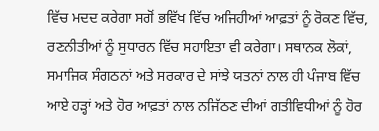ਵਿੱਚ ਮਦਦ ਕਰੇਗਾ ਸਗੋਂ ਭਵਿੱਖ ਵਿੱਚ ਅਜਿਹੀਆਂ ਆਫ਼ਤਾਂ ਨੂੰ ਰੋਕਣ ਵਿੱਚ, ਰਣਨੀਤੀਆਂ ਨੂੰ ਸੁਧਾਰਨ ਵਿੱਚ ਸਹਾਇਤਾ ਵੀ ਕਰੇਗਾ। ਸਥਾਨਕ ਲੋਕਾਂ, ਸਮਾਜਿਕ ਸੰਗਠਨਾਂ ਅਤੇ ਸਰਕਾਰ ਦੇ ਸਾਂਝੇ ਯਤਨਾਂ ਨਾਲ ਹੀ ਪੰਜਾਬ ਵਿੱਚ ਆਏ ਹੜ੍ਹਾਂ ਅਤੇ ਹੋਰ ਆਫ਼ਤਾਂ ਨਾਲ ਨਜਿੱਠਣ ਦੀਆਂ ਗਤੀਵਿਧੀਆਂ ਨੂੰ ਹੋਰ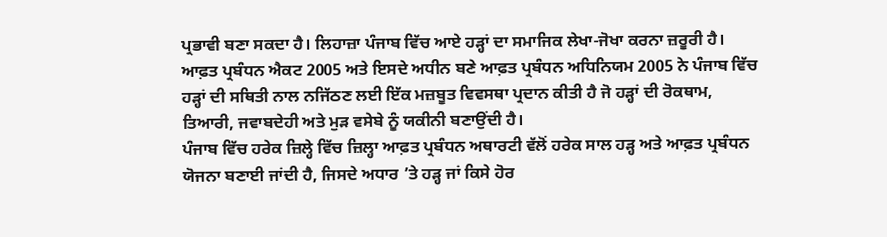ਪ੍ਰਭਾਵੀ ਬਣਾ ਸਕਦਾ ਹੈ। ਲਿਹਾਜ਼ਾ ਪੰਜਾਬ ਵਿੱਚ ਆਏ ਹੜ੍ਹਾਂ ਦਾ ਸਮਾਜਿਕ ਲੇਖਾ-ਜੋਖਾ ਕਰਨਾ ਜ਼ਰੂਰੀ ਹੈ। ਆਫ਼ਤ ਪ੍ਰਬੰਧਨ ਐਕਟ 2005 ਅਤੇ ਇਸਦੇ ਅਧੀਨ ਬਣੇ ਆਫ਼ਤ ਪ੍ਰਬੰਧਨ ਅਧਿਨਿਯਮ 2005 ਨੇ ਪੰਜਾਬ ਵਿੱਚ ਹੜ੍ਹਾਂ ਦੀ ਸਥਿਤੀ ਨਾਲ ਨਜਿੱਠਣ ਲਈ ਇੱਕ ਮਜ਼ਬੂਤ ਵਿਵਸਥਾ ਪ੍ਰਦਾਨ ਕੀਤੀ ਹੈ ਜੋ ਹੜ੍ਹਾਂ ਦੀ ਰੋਕਥਾਮ, ਤਿਆਰੀ, ਜਵਾਬਦੇਹੀ ਅਤੇ ਮੁੜ ਵਸੇਬੇ ਨੂੰ ਯਕੀਨੀ ਬਣਾਉਂਦੀ ਹੈ।
ਪੰਜਾਬ ਵਿੱਚ ਹਰੇਕ ਜ਼ਿਲ੍ਹੇ ਵਿੱਚ ਜ਼ਿਲ੍ਹਾ ਆਫ਼ਤ ਪ੍ਰਬੰਧਨ ਅਥਾਰਟੀ ਵੱਲੋਂ ਹਰੇਕ ਸਾਲ ਹੜ੍ਹ ਅਤੇ ਆਫ਼ਤ ਪ੍ਰਬੰਧਨ ਯੋਜਨਾ ਬਣਾਈ ਜਾਂਦੀ ਹੈ, ਜਿਸਦੇ ਅਧਾਰ ’ਤੇ ਹੜ੍ਹ ਜਾਂ ਕਿਸੇ ਹੋਰ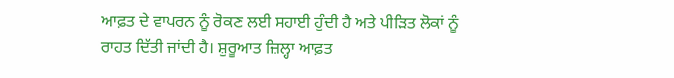ਆਫ਼ਤ ਦੇ ਵਾਪਰਨ ਨੂੰ ਰੋਕਣ ਲਈ ਸਹਾਈ ਹੁੰਦੀ ਹੈ ਅਤੇ ਪੀੜਿਤ ਲੋਕਾਂ ਨੂੰ ਰਾਹਤ ਦਿੱਤੀ ਜਾਂਦੀ ਹੈ। ਸ਼ੁਰੂਆਤ ਜ਼ਿਲ੍ਹਾ ਆਫ਼ਤ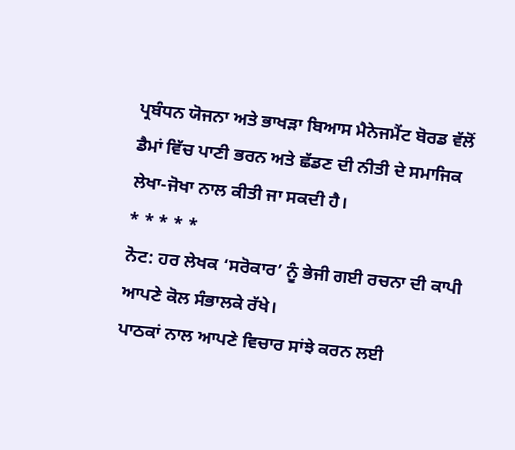ਪ੍ਰਬੰਧਨ ਯੋਜਨਾ ਅਤੇ ਭਾਖੜਾ ਬਿਆਸ ਮੈਨੇਜਮੈਂਟ ਬੋਰਡ ਵੱਲੋਂ ਡੈਮਾਂ ਵਿੱਚ ਪਾਣੀ ਭਰਨ ਅਤੇ ਛੱਡਣ ਦੀ ਨੀਤੀ ਦੇ ਸਮਾਜਿਕ ਲੇਖਾ-ਜੋਖਾ ਨਾਲ ਕੀਤੀ ਜਾ ਸਕਦੀ ਹੈ।
* * * * *
ਨੋਟ: ਹਰ ਲੇਖਕ ‘ਸਰੋਕਾਰ’ ਨੂੰ ਭੇਜੀ ਗਈ ਰਚਨਾ ਦੀ ਕਾਪੀ ਆਪਣੇ ਕੋਲ ਸੰਭਾਲਕੇ ਰੱਖੇ।
ਪਾਠਕਾਂ ਨਾਲ ਆਪਣੇ ਵਿਚਾਰ ਸਾਂਝੇ ਕਰਨ ਲਈ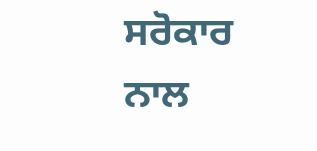ਸਰੋਕਾਰ ਨਾਲ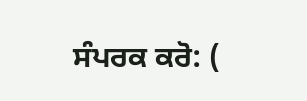ਸੰਪਰਕ ਕਰੋ: (